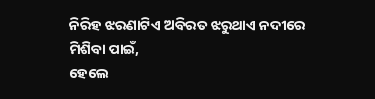ନିରିହ ଝରଣାଟିଏ ଅବିରତ ଝରୁଥାଏ ନଦୀରେ ମିଶିବା ପାଇଁ,
ହେଲେ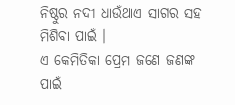ନିଷ୍ଠୁର ନଦୀ ଧାଉଁଥାଏ ସାଗର ସହ ମିଶିବା ପାଇଁ ।
ଏ କେମିତିକା ପ୍ରେମ ଜଣେ ଜଣଙ୍କ ପାଇଁ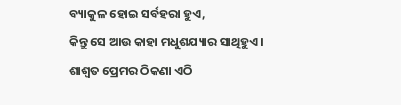ବ୍ୟାକୁଳ ହୋଇ ସର୍ବହରା ହୁଏ,
କିନ୍ତୁ ସେ ଆଉ କାହା ମଧୁଶଯ୍ୟାର ସାଥିହୁଏ ।
ଶାଶ୍ୱତ ପ୍ରେମର ଠିକଣା ଏଠି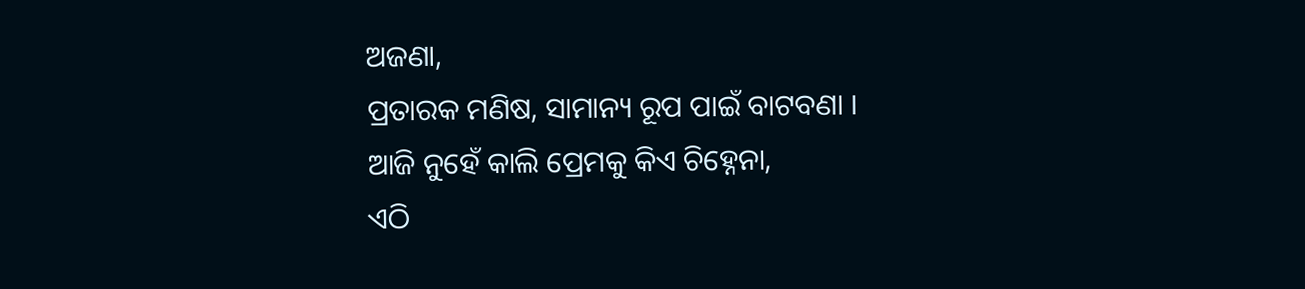ଅଜଣା,
ପ୍ରତାରକ ମଣିଷ, ସାମାନ୍ୟ ରୂପ ପାଇଁ ବାଟବଣା ।
ଆଜି ନୁହେଁ କାଲି ପ୍ରେମକୁ କିଏ ଚିହ୍ନେନା,
ଏଠି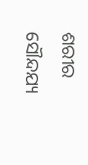ଶରୀର ସୌନ୍ଦଯ୍ୟ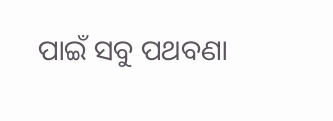ପାଇଁ ସବୁ ପଥବଣା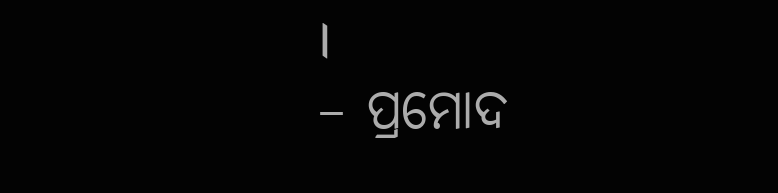।
– ପ୍ରମୋଦ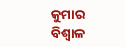କୁମାର ବିଶ୍ୱାଳ